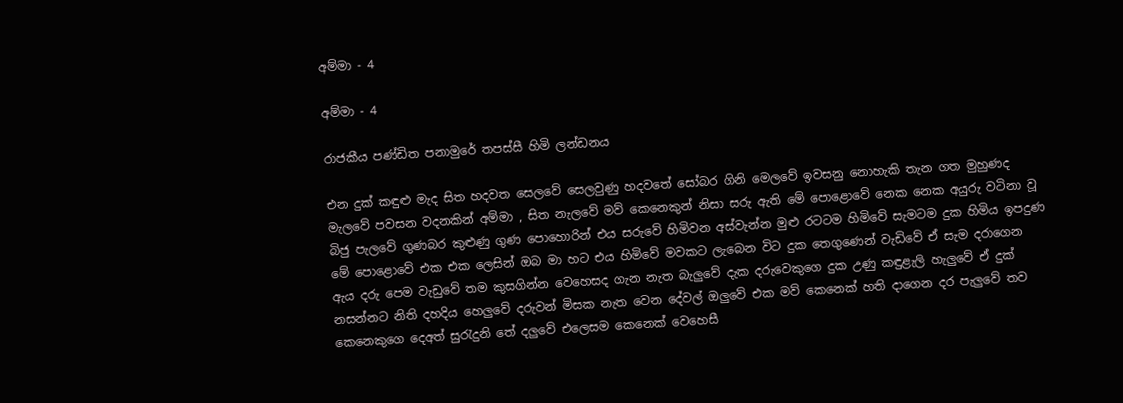අම්මා - 4

අම්මා - 4

රාජකීය පණ්ඩිත පනාමුරේ තපස්සී හිමි ලන්ඩනය

එන දුක් කඳුළු මැද සිත හදවත සෙලවේ සෙලවුණු හදවතේ සෝබර ගිනි මෙලවේ ඉවසනු නොහැකි තැන ගත මුහුණද මැලවේ පවසන වදනකින් අම්මා , සිත නැලවේ මව් කෙනෙකුන් නිසා සරු ඇති මේ පොළොවේ නෙක නෙක අයුරු වටිනා වූ බිජු පැලවේ ගුණබර කුළුණු ගුණ පොහොරින් එය සරුවේ හිමිවන අස්වැන්න මුළු රටටම හිමිවේ සැමටම දුක හිමිය ඉපදුණ මේ පොළොවේ එක එක ලෙසින් ඔබ මා හට එය හිමිවේ මවකට ලැබෙන විට දුක තෙගුණෙන් වැඩිවේ ඒ සැම දරාගෙන ඇය දරු පෙම වැඩුවේ තම කුසගින්න වෙහෙසද ගැන නැත බැලුවේ දැක දරුවෙකුගෙ දුක උණු කඳුළැලි හැලුවේ ඒ දුක් නසන්නට නිති දහදිය හෙලුවේ දරුවන් මිසක නැත වෙන දේවල් ඔලුවේ එක මව් කෙනෙක් හති දාගෙන දර පැලුවේ තව කෙනෙකුගෙ දෙඅත් සුරැදුනි තේ දලුවේ එලෙසම කෙනෙක් වෙහෙසී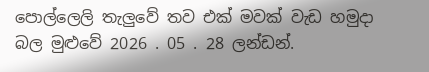පොල්ලෙලි තැලුවේ තව එක් මවක් වැඩ හමුදා බල මුළුවේ 2026 . 05 . 28 ලන්ඩන්.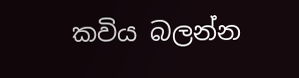කවිය බලන්න